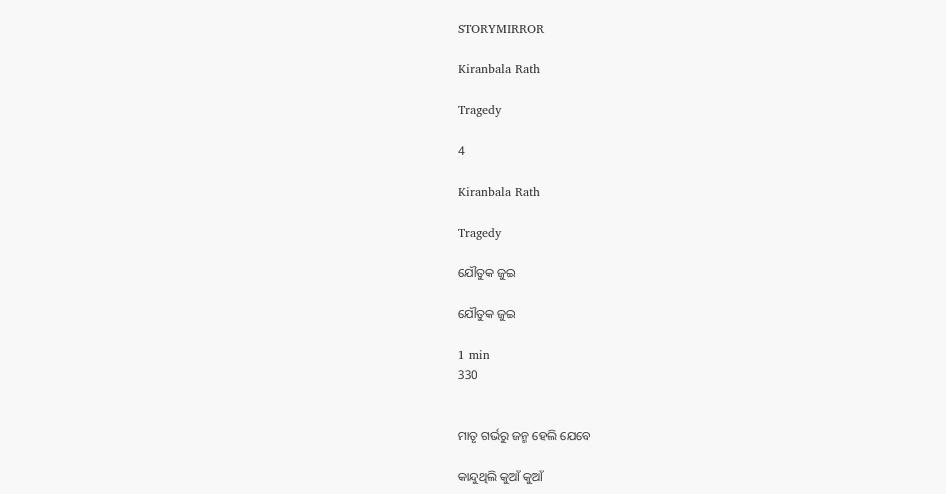STORYMIRROR

Kiranbala Rath

Tragedy

4

Kiranbala Rath

Tragedy

ଯୌତୁକ ଜୁଇ

ଯୌତୁକ ଜୁଇ

1 min
330


ମାତୃ ଗର୍ଭରୁ ଜନ୍ମ ହେଲି ଯେବେ

କାନ୍ଦୁଥିଲି କୁଆଁ କୁଆଁ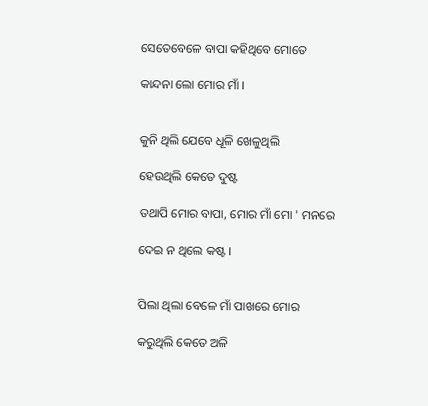ସେତେବେଳେ ବାପା କହିଥିବେ ମୋତେ

କାନ୍ଦନା ଲୋ ମୋର ମାଁ ।


କୁନି ଥିଲି ଯେବେ ଧୂଳି ଖେଳୁଥିଲି

ହେଉଥିଲି କେତେ ଦୁଷ୍ଟ

ତଥାପି ମୋର ବାପା, ମୋର ମାଁ ମୋ ' ମନରେ

ଦେଇ ନ ଥିଲେ କଷ୍ଟ ।


ପିଲା ଥିଲା ବେଳେ ମାଁ ପାଖରେ ମୋର

କରୁଥିଲି କେତେ ଅଳି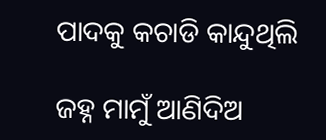ପାଦକୁ କଚାଡି କାନ୍ଦୁଥିଲି

ଜହ୍ନ ମାମୁଁ ଆଣିଦିଅ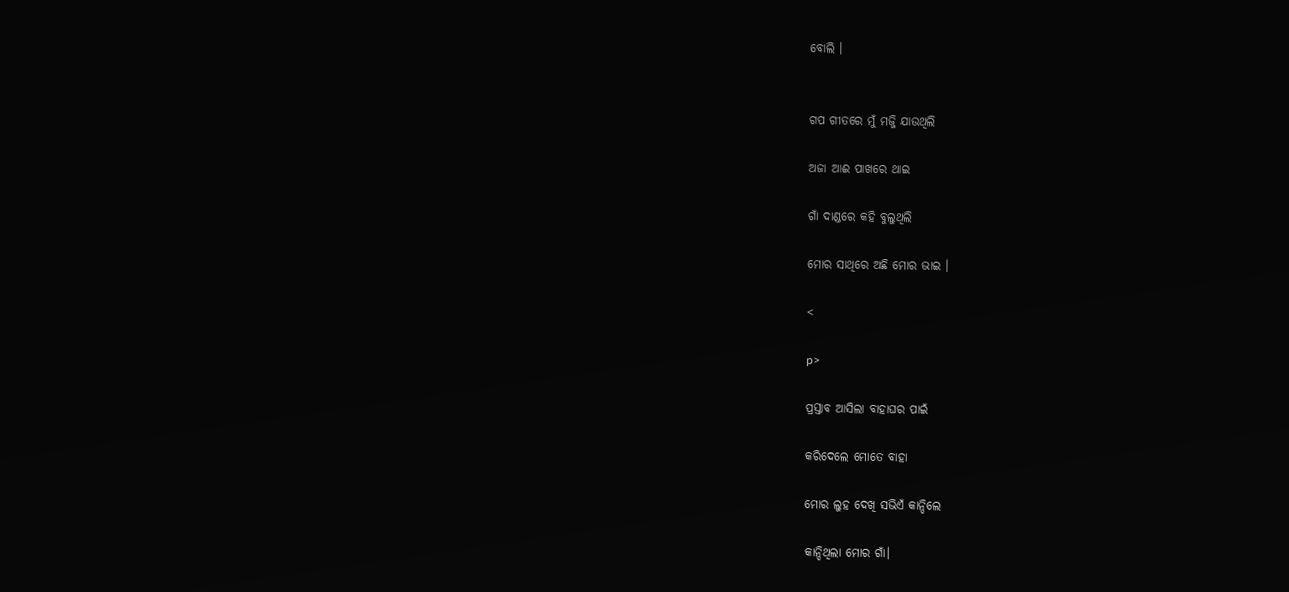ବୋଲି ।


ଗପ ଗୀତରେ ମୁଁ ମଜ୍ଜି ଯାଉଥିଲି

ଅଜା ଆଈ ପାଖରେ ଥାଇ

ଗାଁ ଦାଣ୍ଡରେ କହି ବୁଲୁଥିଲି

ମୋର ସାଥିରେ ଅଛି ମୋର ଭାଇ ।

<

p>

ପ୍ରସ୍ତାବ ଆସିଲା ବାହାଘର ପାଇଁ

କରିଦେଲେ ମୋତେ ବାହା

ମୋର ଲୁହ ଦେଖି ସଭିଏଁ କାନ୍ଦିଲେ

କାନ୍ଦିଥିଲା ମୋର ଗାଁ।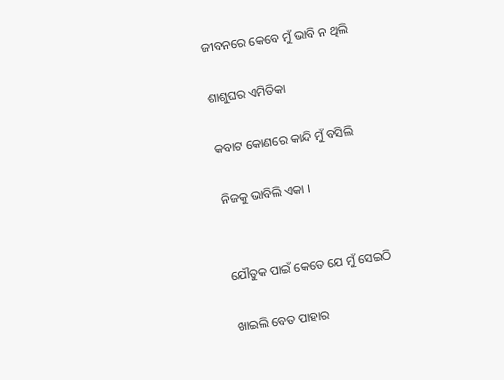ଜୀବନରେ କେବେ ମୁଁ ଭାବି ନ ଥିଲି

ଶାଶୁଘର ଏମିତିକା

କବାଟ କୋଣରେ କାନ୍ଦି ମୁଁ ବସିଲି

ନିଜକୁ ଭାବିଲି ଏକା ।


ଯୌତୁକ ପାଇଁ କେତେ ଯେ ମୁଁ ସେଇଠି

ଖାଇଲି ବେତ ପାହାର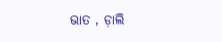ଭାତ , ଡ଼ାଲି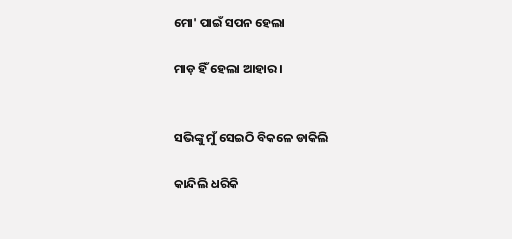ମୋ' ପାଇଁ ସପନ ହେଲା

ମାଡ଼ ହିଁ ହେଲା ଆହାର ।


ସଭିଙ୍କୁ ମୁଁ ସେଇଠି ବିକଳେ ଡାକିଲି

କାନ୍ଦିଲି ଧରିକି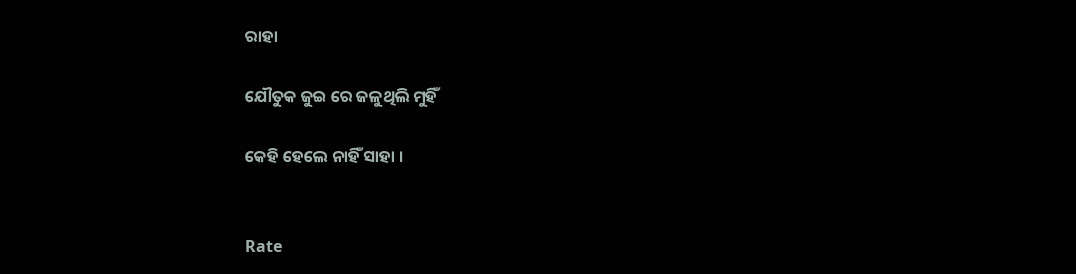ରାହା

ଯୌତୁକ ଜୁଇ ରେ ଜଳୁଥିଲି ମୁହିଁ

କେହି ହେଲେ ନାହିଁ ସାହା ।


Rate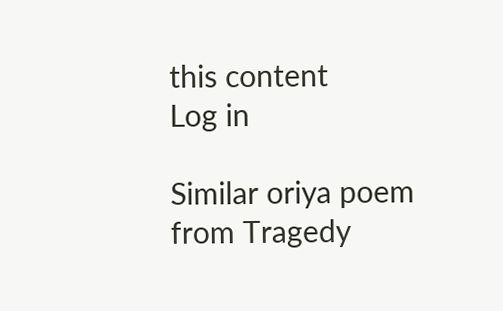this content
Log in

Similar oriya poem from Tragedy